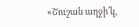«Շուշան աղջի՛կ,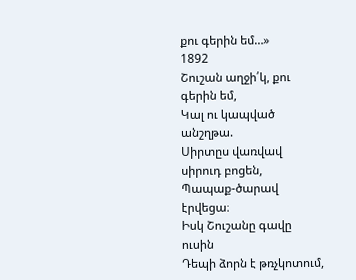քու գերին եմ…»
1892
Շուշան աղջի՛կ, քու գերին եմ,
Կալ ու կապված անշղթա.
Սիրտըս վառվավ սիրուդ բոցեն,
Պապաք-ծարավ էրվեցա։
Իսկ Շուշանը գավը ուսին
Դեպի ձորն է թռչկոտում,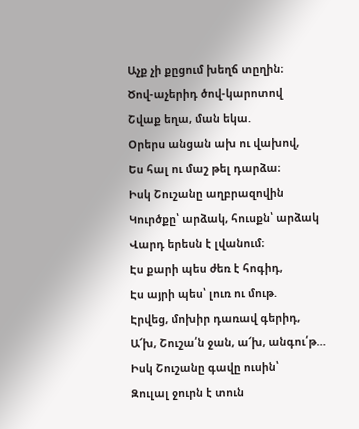Աչք չի քըցում խեղճ տըղին։
Ծով-աչերիդ ծով-կարոտով
Շվաք եղա, ման եկա.
Օրերս անցան ախ ու վախով,
Ես հալ ու մաշ թել դարձա։
Իսկ Շուշանը աղբրազովին
Կուրծքը՝ արձակ, հուսքն՝ արձակ
Վարդ երեսն է լվանում։
Էս քարի պես ժեռ է հոգիդ,
Էս այրի պես՝ լուռ ու մութ.
Էրվեց, մոխիր դառավ գերիդ,
Ա՜խ, Շուշա՛ն ջան, ա՜խ, անգու՛թ…
Իսկ Շուշանը գավը ուսին՝
Զուլալ ջուրն է տուն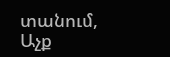տանում,
Աչք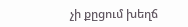չի քըցում խեղճ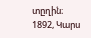տըղին։
1892, Կարս